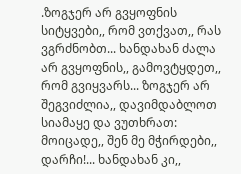.ზოგჯერ არ გვყოფნის სიტყვები,, რომ ვთქვათ,, რას ვგრძნობთ... ხანდახან ძალა არ გვყოფნის,, გამოვტყდეთ,, რომ გვიყვარს... ზოგჯერ არ შეგვიძლია,, დავიმდაბლოთ სიამაყე და ვუთხრათ: მოიცადე,, შენ მე მჭირდები,, დარჩი!... ხანდახან კი,,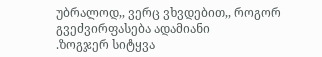უბრალოდ,, ვერც ვხვდებით,, როგორ გვეძვირფასება ადამიანი
.ზოგჯერ სიტყვა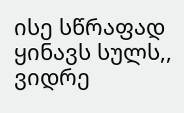ისე სწრაფად ყინავს სულს,, ვიდრე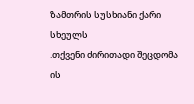ზამთრის სუსხიანი ქარი სხეულს
.თქვენი ძირითადი შეცდომა ის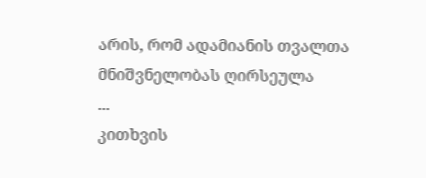არის, რომ ადამიანის თვალთა მნიშვნელობას ღირსეულა
...
კითხვის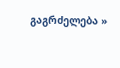გაგრძელება »